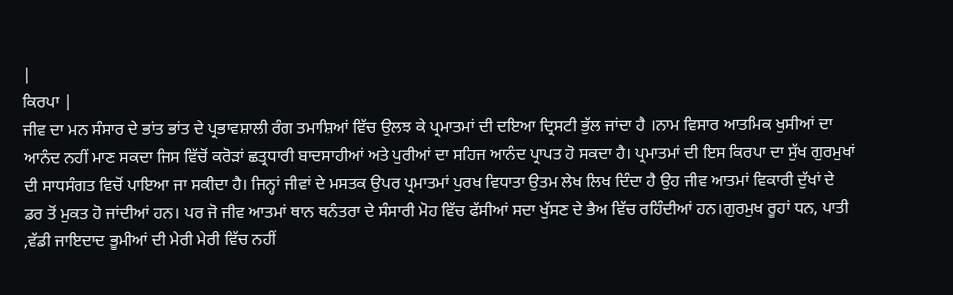|
ਕਿਰਪਾ |
ਜੀਵ ਦਾ ਮਨ ਸੰਸਾਰ ਦੇ ਭਾਂਤ ਭਾਂਤ ਦੇ ਪ੍ਰਭਾਵਸ਼ਾਲੀ ਰੰਗ ਤਮਾਸ਼ਿਆਂ ਵਿੱਚ ਉਲਝ ਕੇ ਪ੍ਰਮਾਤਮਾਂ ਦੀ ਦਇਆ ਦ੍ਰਿਸਟੀ ਭੁੱਲ ਜਾਂਦਾ ਹੈ ।ਨਾਮ ਵਿਸਾਰ ਆਤਮਿਕ ਖੁਸੀਆਂ ਦਾ ਆਨੰਦ ਨਹੀਂ ਮਾਣ ਸਕਦਾ ਜਿਸ ਵਿੱਚੋਂ ਕਰੋੜਾਂ ਛਤ੍ਰਧਾਰੀ ਬਾਦਸਾਹੀਆਂ ਅਤੇ ਪੁਰੀਆਂ ਦਾ ਸਹਿਜ ਆਨੰਦ ਪ੍ਰਾਪਤ ਹੋ ਸਕਦਾ ਹੈ। ਪ੍ਰਮਾਤਮਾਂ ਦੀ ਇਸ ਕਿਰਪਾ ਦਾ ਸੁੱਖ ਗੁਰਮੁਖਾਂ ਦੀ ਸਾਧਸੰਗਤ ਵਿਚੋਂ ਪਾਇਆ ਜਾ ਸਕੀਦਾ ਹੈ। ਜਿਨ੍ਹਾਂ ਜੀਵਾਂ ਦੇ ਮਸਤਕ ਉਪਰ ਪ੍ਰਮਾਤਮਾਂ ਪੁਰਖ ਵਿਧਾਤਾ ਉਤਮ ਲੇਖ ਲਿਖ ਦਿੰਦਾ ਹੈ ਉਹ ਜੀਵ ਆਤਮਾਂ ਵਿਕਾਰੀ ਦੁੱਖਾਂ ਦੇ ਡਰ ਤੋਂ ਮੁਕਤ ਹੋ ਜਾਂਦੀਆਂ ਹਨ। ਪਰ ਜੋ ਜੀਵ ਆਤਮਾਂ ਥਾਨ ਥਨੰਤਰਾ ਦੇ ਸੰਸਾਰੀ ਮੋਹ ਵਿੱਚ ਫੱਸੀਆਂ ਸਦਾ ਖੁੱਸਣ ਦੇ ਭੈਅ ਵਿੱਚ ਰਹਿੰਦੀਆਂ ਹਨ।ਗੁਰਮੁਖ ਰੂਹਾਂ ਧਨ, ਪਾਤੀ ,ਵੱਡੀ ਜਾਇਦਾਦ ਭੂਮੀਆਂ ਦੀ ਮੇਰੀ ਮੇਰੀ ਵਿੱਚ ਨਹੀਂ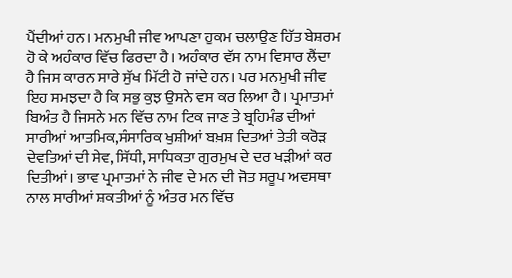ਪੈਂਦੀਆਂ ਹਨ। ਮਨਮੁਖੀ ਜੀਵ ਆਪਣਾ ਹੁਕਮ ਚਲਾਉਣ ਹਿੱਤ ਬੇਸ਼ਰਮ ਹੋ ਕੇ ਅਹੰਕਾਰ ਵਿੱਚ ਫਿਰਦਾ ਹੈ। ਅਹੰਕਾਰ ਵੱਸ ਨਾਮ ਵਿਸਾਰ ਲੈਂਦਾ ਹੈ ਜਿਸ ਕਾਰਨ ਸਾਰੇ ਸੁੱਖ ਮਿੱਟੀ ਹੋ ਜਾਂਦੇ ਹਨ। ਪਰ ਮਨਮੁਖੀ ਜੀਵ ਇਹ ਸਮਝਦਾ ਹੈ ਕਿ ਸਭੁ ਕੁਝ ਉਸਨੇ ਵਸ ਕਰ ਲਿਆ ਹੈ। ਪ੍ਰਮਾਤਮਾਂ ਬਿਅੰਤ ਹੈ ਜਿਸਨੇ ਮਨ ਵਿੱਚ ਨਾਮ ਟਿਕ ਜਾਣ ਤੇ ਬ੍ਰਹਿਮੰਡ ਦੀਆਂ ਸਾਰੀਆਂ ਆਤਮਿਕ,ਸੰਸਾਰਿਕ ਖੁਸ਼ੀਆਂ ਬਖ਼ਸ਼ ਦਿਤਆਂ ਤੇਤੀ ਕਰੋੜ ਦੇਵਤਿਆਂ ਦੀ ਸੇਵ, ਸਿੱਧੀ, ਸਾਧਿਕਤਾ ਗੁਰਮੁਖ ਦੇ ਦਰ ਖੜੀਆਂ ਕਰ ਦਿਤੀਆਂ। ਭਾਵ ਪ੍ਰਮਾਤਮਾਂ ਨੇ ਜੀਵ ਦੇ ਮਨ ਦੀ ਜੋਤ ਸਰੂਪ ਅਵਸਥਾ ਨਾਲ ਸਾਰੀਆਂ ਸ਼ਕਤੀਆਂ ਨੂੰ ਅੰਤਰ ਮਨ ਵਿੱਚ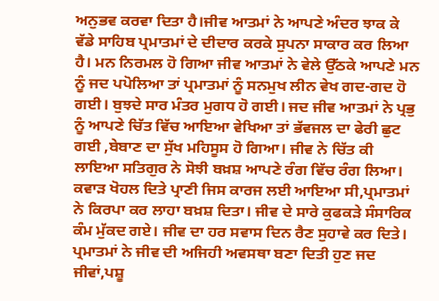ਅਨੁਭਵ ਕਰਵਾ ਦਿਤਾ ਹੈ।ਜੀਵ ਆਤਮਾਂ ਨੇ ਆਪਣੇ ਅੰਦਰ ਝਾਕ ਕੇ ਵੱਡੇ ਸਾਹਿਬ ਪ੍ਰਮਾਤਮਾਂ ਦੇ ਦੀਦਾਰ ਕਰਕੇ ਸੁਪਨਾ ਸਾਕਾਰ ਕਰ ਲਿਆ ਹੈ। ਮਨ ਨਿਰਮਲ ਹੋ ਗਿਆ ਜੀਵ ਆਤਮਾਂ ਨੇ ਵੇਲੇ ਉੱਠਕੇ ਆਪਣੇ ਮਨ ਨੂੰ ਜਦ ਪਪੋਲਿਆ ਤਾਂ ਪ੍ਰਮਾਤਮਾਂ ਨੂੰ ਸਨਮੁਖ ਲੀਨ ਵੇਖ ਗਦ-ਗਦ ਹੋ ਗਈ। ਬੁਝਦੇ ਸਾਰ ਮੰਤਰ ਮੁਗਧ ਹੋ ਗਈ। ਜਦ ਜੀਵ ਆਤਮਾਂ ਨੇ ਪ੍ਰਭੁ ਨੂੰ ਆਪਣੇ ਚਿੱਤ ਵਿੱਚ ਆਇਆ ਵੇਖਿਆ ਤਾਂ ਭੱਵਜਲ ਦਾ ਫੇਰੀ ਛੁਟ ਗਈ ,ਬੇਬਾਣ ਦਾ ਸੁੱਖ ਮਹਿਸੂਸ ਹੋ ਗਿਆ। ਜੀਵ ਨੇ ਚਿੱਤ ਕੀ ਲਾਇਆ ਸਤਿਗੁਰ ਨੇ ਸੋਝੀ ਬਖ਼ਸ਼ ਆਪਣੇ ਰੰਗ ਵਿੱਚ ਰੰਗ ਲਿਆ। ਕਵਾੜ ਖੋਹਲ ਦਿਤੇ ਪ੍ਰਾਣੀ ਜਿਸ ਕਾਰਜ ਲਈ ਆਇਆ ਸੀ,ਪ੍ਰਮਾਤਮਾਂ ਨੇ ਕਿਰਪਾ ਕਰ ਲਾਹਾ ਬਖ਼ਸ਼ ਦਿਤਾ। ਜੀਵ ਦੇ ਸਾਰੇ ਕੁਫਕੜੇ ਸੰਸਾਰਿਕ ਕੰਮ ਮੁੱਕਦ ਗਏ। ਜੀਵ ਦਾ ਹਰ ਸਵਾਸ ਦਿਨ ਰੈਣ ਸੁਹਾਵੇ ਕਰ ਦਿਤੇ। ਪ੍ਰਮਾਤਮਾਂ ਨੇ ਜੀਵ ਦੀ ਅਜਿਹੀ ਅਵਸਥਾ ਬਣਾ ਦਿਤੀ ਹੁਣ ਜਦ ਜੀਵਾਂ,ਪਸ਼ੂ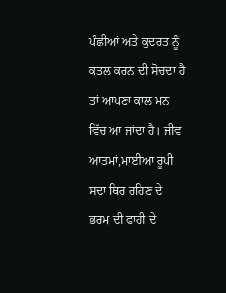ਪੰਛੀਆਂ ਅਤੇ ਕੁਦਰਤ ਨੂੰ ਕਤਲ ਕਰਨ ਦੀ ਸੋਚਦਾ ਹੈ ਤਾਂ ਆਪਣਾ ਕਾਲ ਮਨ ਵਿੱਚ ਆ ਜਾਂਦਾ ਹੈ। ਜੀਵ ਆਤਮਾਂ,ਮਾਈਆ ਰੂਪੀ ਸਦਾ ਥਿਰ ਰਹਿਣ ਦੇ ਭਰਮ ਦੀ ਫਾਹੀ ਦੇ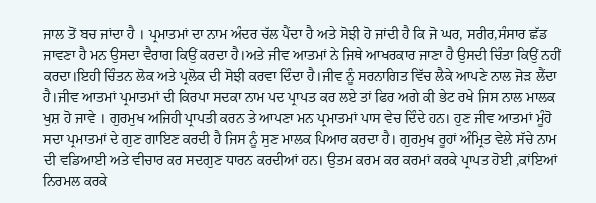ਜਾਲ ਤੋਂ ਬਚ ਜਾਂਦਾ ਹੈ । ਪ੍ਰਮਾਤਮਾਂ ਦਾ ਨਾਮ ਅੰਦਰ ਚੱਲ ਪੈਂਦਾ ਹੈ ਅਤੇ ਸੋਝੀ ਹੋ ਜਾਂਦੀ ਹੈ ਕਿ ਜੋ ਘਰ, ਸਰੀਰ,ਸੰਸਾਰ ਛੱਡ ਜਾਵਣਾ ਹੈ ਮਨ ਉਸਦਾ ਵੈਰਾਗ ਕਿਉਂ ਕਰਦਾ ਹੈ।ਅਤੇ ਜੀਵ ਆਤਮਾਂ ਨੇ ਜਿਥੇ ਆਖਰਕਾਰ ਜਾਣਾ ਹੈ ਉਸਦੀ ਚਿੰਤਾ ਕਿਉਂ ਨਹੀਂ ਕਰਦਾ।ਇਹੀ ਚਿੰਤਨ ਲੋਕ ਅਤੇ ਪ੍ਰਲੋਕ ਦੀ ਸੋਝੀ ਕਰਵਾ ਦਿੰਦਾ ਹੈ।ਜੀਵ ਨੂੰ ਸਰਨਾਗਿਤ ਵਿੱਚ ਲੈਕੇ ਆਪਣੇ ਨਾਲ ਜੋੜ ਲੈਂਦਾ ਹੈ।ਜੀਵ ਆਤਮਾਂ ਪ੍ਰਮਾਤਮਾਂ ਦੀ ਕਿਰਪਾ ਸਦਕਾ ਨਾਮ ਪਦ ਪ੍ਰਾਪਤ ਕਰ ਲਏ ਤਾਂ ਫਿਰ ਅਗੇ ਕੀ ਭੇਟ ਰਖੇ ਜਿਸ ਨਾਲ ਮਾਲਕ ਖੁਸ਼ ਹੋ ਜਾਵੇ । ਗੁਰਮੁਖ ਅਜਿਹੀ ਪ੍ਰਾਪਤੀ ਕਰਨ ਤੇ ਆਪਣਾ ਮਨ ਪ੍ਰਮਾਤਮਾਂ ਪਾਸ ਵੇਚ ਦਿੰਦੇ ਹਨ। ਹੁਣ ਜੀਵ ਆਤਮਾਂ ਮੂੰਹੋ ਸਦਾ ਪ੍ਰਮਾਤਮਾਂ ਦੇ ਗੁਣ ਗਾਇਣ ਕਰਦੀ ਹੈ ਜਿਸ ਨੂੰ ਸੁਣ ਮਾਲਕ ਪਿਆਰ ਕਰਦਾ ਹੈ। ਗੁਰਮੁਖ ਰੂਹਾਂ ਅੰਮ੍ਰਿਤ ਵੇਲੇ ਸੱਚੇ ਨਾਮ ਦੀ ਵਡਿਆਈ ਅਤੇ ਵੀਚਾਰ ਕਰ ਸਦਗੁਣ ਧਾਰਨ ਕਰਦੀਆਂ ਹਨ। ਉਤਮ ਕਰਮ ਕਰ ਕਰਮਾਂ ਕਰਕੇ ਪ੍ਰਾਪਤ ਹੋਈ ,ਕਾਂਇਆਂ ਨਿਰਮਲ ਕਰਕੇ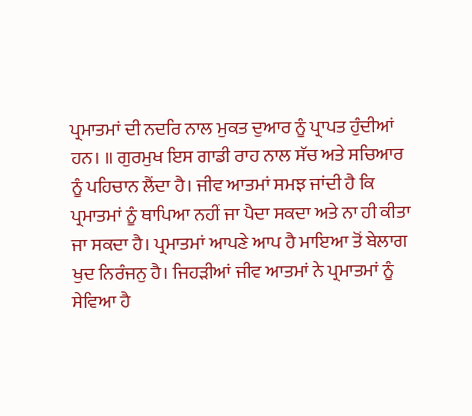ਪ੍ਰਮਾਤਮਾਂ ਦੀ ਨਦਰਿ ਨਾਲ ਮੁਕਤ ਦੁਆਰ ਨੂੰ ਪ੍ਰਾਪਤ ਹੁੰਦੀਆਂ ਹਨ। ॥ ਗੁਰਮੁਖ ਇਸ ਗਾਡੀ ਰਾਹ ਨਾਲ ਸੱਚ ਅਤੇ ਸਚਿਆਰ ਨੂੰ ਪਹਿਚਾਨ ਲੈਂਦਾ ਹੈ। ਜੀਵ ਆਤਮਾਂ ਸਮਝ ਜਾਂਦੀ ਹੈ ਕਿ ਪ੍ਰਮਾਤਮਾਂ ਨੂੰ ਥਾਪਿਆ ਨਹੀਂ ਜਾ ਪੈਦਾ ਸਕਦਾ ਅਤੇ ਨਾ ਹੀ ਕੀਤਾ ਜਾ ਸਕਦਾ ਹੈ। ਪ੍ਰਮਾਤਮਾਂ ਆਪਣੇ ਆਪ ਹੈ ਮਾਇਆ ਤੋਂ ਬੇਲਾਗ ਖੁਦ ਨਿਰੰਜਨੁ ਹੈ। ਜਿਹੜੀਆਂ ਜੀਵ ਆਤਮਾਂ ਨੇ ਪ੍ਰਮਾਤਮਾਂ ਨੂੰ ਸੇਵਿਆ ਹੈ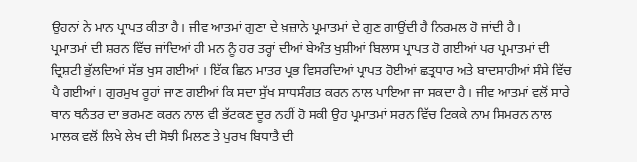ਉਹਨਾਂ ਨੇ ਮਾਨ ਪ੍ਰਾਪਤ ਕੀਤਾ ਹੈ। ਜੀਵ ਆਤਮਾਂ ਗੁਣਾ ਦੇ ਖ਼ਜ਼ਾਨੇ ਪ੍ਰਮਾਤਮਾਂ ਦੇ ਗੁਣ ਗਾਉਂਦੀ ਹੈ ਨਿਰਮਲ ਹੋ ਜਾਂਦੀ ਹੈ।
ਪ੍ਰਮਾਤਮਾਂ ਦੀ ਸ਼ਰਨ ਵਿੱਚ ਜਾਂਦਿਆਂ ਹੀ ਮਨ ਨੂੰ ਹਰ ਤਰ੍ਹਾਂ ਦੀਆਂ ਬੇਅੰਤ ਖੁਸ਼ੀਆਂ ਬਿਲਾਸ ਪ੍ਰਾਪਤ ਹੋ ਗਈਆਂ ਪਰ ਪ੍ਰਮਾਤਮਾਂ ਦੀ ਦ੍ਰਿਸ਼ਟੀ ਭੁੱਲਦਿਆਂ ਸੱਭ ਖੁਸ ਗਈਆਂ । ਇੱਕ ਛਿਨ ਮਾਤਰ ਪ੍ਰਭ ਵਿਸਰਦਿਆਂ ਪ੍ਰਾਪਤ ਹੋਈਆਂ ਛਤ੍ਰਧਾਰ ਅਤੇ ਬਾਦਸਾਹੀਆਂ ਸੰਸੇ ਵਿੱਚ ਪੈ ਗਈਆਂ। ਗੁਰਮੁਖ ਰੂਹਾਂ ਜਾਣ ਗਈਆਂ ਕਿ ਸਦਾ ਸੁੱਖ ਸਾਧਸੰਗਤ ਕਰਨ ਨਾਲ ਪਾਇਆ ਜਾ ਸਕਦਾ ਹੈ। ਜੀਵ ਆਤਮਾਂ ਵਲੋਂ ਸਾਰੇ ਥਾਨ ਥਨੰਤਰ ਦਾ ਭਰਮਣ ਕਰਨ ਨਾਲ ਵੀ ਭੱਟਕਣ ਦੂਰ ਨਹੀਂ ਹੋ ਸਕੀ ਉਹ ਪ੍ਰਮਾਤਮਾਂ ਸਰਨ ਵਿੱਚ ਟਿਕਕੇ ਨਾਮ ਸਿਮਰਨ ਨਾਲ ਮਾਲਕ ਵਲੋਂ ਲਿਖੇ ਲੇਖ ਦੀ ਸੋਝੀ ਮਿਲਣ ਤੇ ਪੁਰਖ ਬਿਧਾਤੈ ਦੀ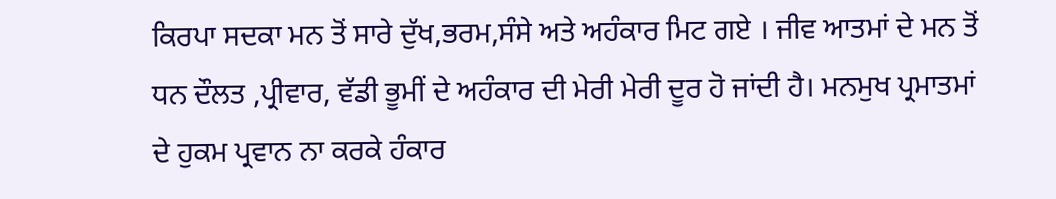ਕਿਰਪਾ ਸਦਕਾ ਮਨ ਤੋਂ ਸਾਰੇ ਦੁੱਖ,ਭਰਮ,ਸੰਸੇ ਅਤੇ ਅਹੰਕਾਰ ਮਿਟ ਗਏ । ਜੀਵ ਆਤਮਾਂ ਦੇ ਮਨ ਤੋਂ ਧਨ ਦੌਲਤ ,ਪ੍ਰੀਵਾਰ, ਵੱਡੀ ਭੂਮੀਂ ਦੇ ਅਹੰਕਾਰ ਦੀ ਮੇਰੀ ਮੇਰੀ ਦੂਰ ਹੋ ਜਾਂਦੀ ਹੈ। ਮਨਮੁਖ ਪ੍ਰਮਾਤਮਾਂ ਦੇ ਹੁਕਮ ਪ੍ਰਵਾਨ ਨਾ ਕਰਕੇ ਹੰਕਾਰ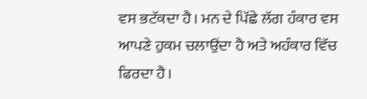ਵਸ ਭਟੱਕਦਾ ਹੈ। ਮਨ ਦੇ ਪਿੱਛੇ ਲੱਗ ਹੰਕਾਰ ਵਸ ਆਪਣੇ ਹੁਕਮ ਚਲਾਉਂਦਾ ਹੈ ਅਤੇ ਅਹੰਕਾਰ ਵਿੱਚ ਫਿਰਦਾ ਹੈ।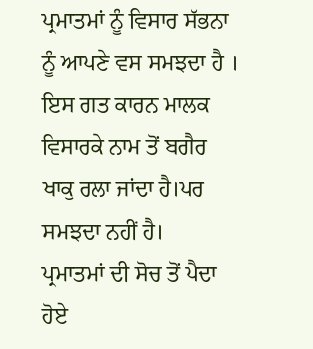ਪ੍ਰਮਾਤਮਾਂ ਨੂੰ ਵਿਸਾਰ ਸੱਭਨਾ ਨੂੰ ਆਪਣੇ ਵਸ ਸਮਝਦਾ ਹੈ । ਇਸ ਗਤ ਕਾਰਨ ਮਾਲਕ ਵਿਸਾਰਕੇ ਨਾਮ ਤੋਂ ਬਗੈਰ ਖਾਕੁ ਰਲਾ ਜਾਂਦਾ ਹੈ।ਪਰ ਸਮਝਦਾ ਨਹੀਂ ਹੈ।
ਪ੍ਰਮਾਤਮਾਂ ਦੀ ਸੋਚ ਤੋਂ ਪੈਦਾ ਹੋਏ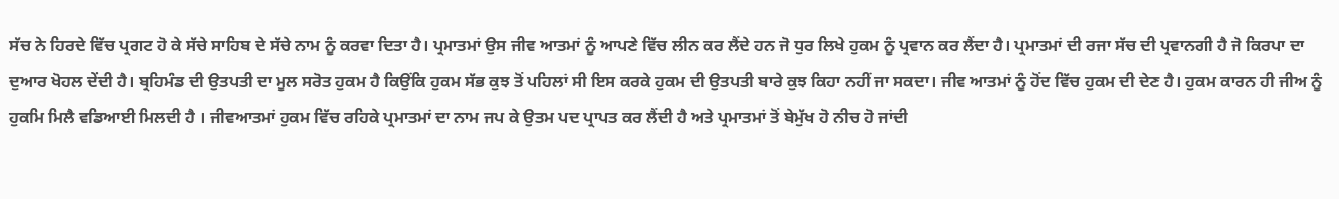ਸੱਚ ਨੇ ਹਿਰਦੇ ਵਿੱਚ ਪ੍ਰਗਟ ਹੋ ਕੇ ਸੱਚੇ ਸਾਹਿਬ ਦੇ ਸੱਚੇ ਨਾਮ ਨੂੰ ਕਰਵਾ ਦਿਤਾ ਹੈ। ਪ੍ਰਮਾਤਮਾਂ ਉਸ ਜੀਵ ਆਤਮਾਂ ਨੂੰ ਆਪਣੇ ਵਿੱਚ ਲੀਨ ਕਰ ਲੈਂਦੇ ਹਨ ਜੋ ਧੁਰ ਲਿਖੇ ਹੁਕਮ ਨੂੰ ਪ੍ਰਵਾਨ ਕਰ ਲੈਂਦਾ ਹੈ। ਪ੍ਰਮਾਤਮਾਂ ਦੀ ਰਜਾ ਸੱਚ ਦੀ ਪ੍ਰਵਾਨਗੀ ਹੈ ਜੋ ਕਿਰਪਾ ਦਾ ਦੁਆਰ ਖੋਹਲ ਦੇਂਦੀ ਹੈ। ਬ੍ਰਹਿਮੰਡ ਦੀ ਉਤਪਤੀ ਦਾ ਮੂਲ ਸਰੋਤ ਹੁਕਮ ਹੈ ਕਿਉਂਕਿ ਹੁਕਮ ਸੱਭ ਕੁਝ ਤੋਂ ਪਹਿਲਾਂ ਸੀ ਇਸ ਕਰਕੇ ਹੁਕਮ ਦੀ ਉਤਪਤੀ ਬਾਰੇ ਕੁਝ ਕਿਹਾ ਨਹੀਂ ਜਾ ਸਕਦਾ। ਜੀਵ ਆਤਮਾਂ ਨੂੰ ਹੋਂਦ ਵਿੱਚ ਹੁਕਮ ਦੀ ਦੇਣ ਹੈ। ਹੁਕਮ ਕਾਰਨ ਹੀ ਜੀਅ ਨੂੰ ਹੁਕਮਿ ਮਿਲੈ ਵਡਿਆਈ ਮਿਲਦੀ ਹੈ । ਜੀਵਆਤਮਾਂ ਹੁਕਮ ਵਿੱਚ ਰਹਿਕੇ ਪ੍ਰਮਾਤਮਾਂ ਦਾ ਨਾਮ ਜਪ ਕੇ ਉਤਮ ਪਦ ਪ੍ਰਾਪਤ ਕਰ ਲੈਂਦੀ ਹੈ ਅਤੇ ਪ੍ਰਮਾਤਮਾਂ ਤੋਂ ਬੇਮੁੱਖ ਹੋ ਨੀਚ ਹੋ ਜਾਂਦੀ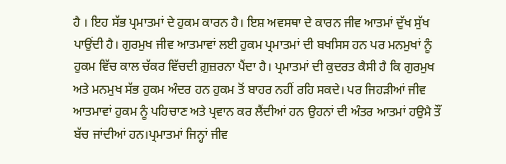ਹੈ । ਇਹ ਸੱਭ ਪ੍ਰਮਾਤਮਾਂ ਦੇ ਹੁਕਮ ਕਾਰਨ ਹੈ। ਇਸ਼ ਅਵਸਥਾ ਦੇ ਕਾਰਨ ਜੀਵ ਆਤਮਾਂ ਦੁੱਖ ਸੁੱਖ ਪਾਉਂਦੀ ਹੈ। ਗੁਰਮੁਖ ਜੀਵ ਆਤਮਾਵਾਂ ਲਈ ਹੁਕਮ ਪ੍ਰਮਾਤਮਾਂ ਦੀ ਬਖਸਿਸ ਹਨ ਪਰ ਮਨਮੁਖਾਂ ਨੂੰ ਹੁਕਮ ਵਿੱਚ ਕਾਲ ਚੱਕਰ ਵਿੱਚਦੀ ਗ਼ੁਜ਼ਰਨਾ ਪੈਂਦਾ ਹੈ। ਪ੍ਰਮਾਤਮਾਂ ਦੀ ਕੁਦਰਤ ਕੈਸੀ ਹੈ ਕਿ ਗੁਰਮੁਖ ਅਤੇ ਮਨਮੁਖ ਸੱਭ ਹੁਕਮ ਅੰਦਰ ਹਨ ਹੁਕਮ ਤੋਂ ਬਾਹਰ ਨਹੀਂ ਰਹਿ ਸਕਦੇ। ਪਰ ਜਿਹੜੀਆਂ ਜੀਵ ਆਤਮਾਵਾਂ ਹੁਕਮ ਨੂੰ ਪਹਿਚਾਣ ਅਤੇ ਪ੍ਰਵਾਨ ਕਰ ਲੈਂਦੀਆਂ ਹਨ ਉਹਨਾਂ ਦੀ ਅੰਤਰ ਆਤਮਾਂ ਹਉਮੈ ਤੌਂ ਬੱਚ ਜਾਂਦੀਆਂ ਹਨ।ਪ੍ਰਮਾਤਮਾਂ ਜਿਨ੍ਹਾਂ ਜੀਵ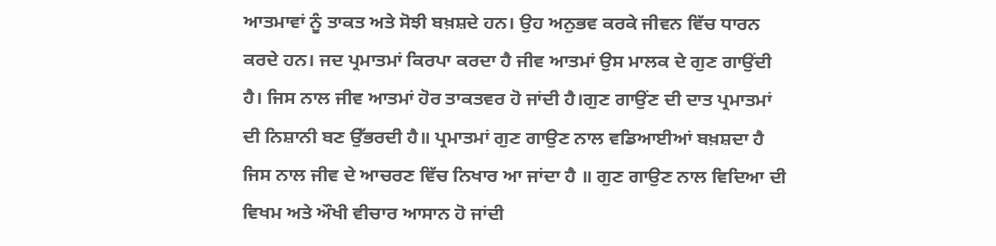ਆਤਮਾਵਾਂ ਨੂੰ ਤਾਕਤ ਅਤੇ ਸੋਝੀ ਬਖ਼ਸ਼ਦੇ ਹਨ। ਉਹ ਅਨੁਭਵ ਕਰਕੇ ਜੀਵਨ ਵਿੱਚ ਧਾਰਨ ਕਰਦੇ ਹਨ। ਜਦ ਪ੍ਰਮਾਤਮਾਂ ਕਿਰਪਾ ਕਰਦਾ ਹੈ ਜੀਵ ਆਤਮਾਂ ਉਸ ਮਾਲਕ ਦੇ ਗੁਣ ਗਾਉਂਦੀ ਹੈ। ਜਿਸ ਨਾਲ ਜੀਵ ਆਤਮਾਂ ਹੋਰ ਤਾਕਤਵਰ ਹੋ ਜਾਂਦੀ ਹੈ।ਗੁਣ ਗਾਉਂਣ ਦੀ ਦਾਤ ਪ੍ਰਮਾਤਮਾਂ ਦੀ ਨਿਸ਼ਾਨੀ ਬਣ ਉੱਭਰਦੀ ਹੈ॥ ਪ੍ਰਮਾਤਮਾਂ ਗੁਣ ਗਾਉਣ ਨਾਲ ਵਡਿਆਈਆਂ ਬਖ਼ਸ਼ਦਾ ਹੈ ਜਿਸ ਨਾਲ ਜੀਵ ਦੇ ਆਚਰਣ ਵਿੱਚ ਨਿਖਾਰ ਆ ਜਾਂਦਾ ਹੈ ॥ ਗੁਣ ਗਾਉਣ ਨਾਲ ਵਿਦਿਆ ਦੀ ਵਿਖਮ ਅਤੇ ਔਖੀ ਵੀਚਾਰ ਆਸਾਨ ਹੋ ਜਾਂਦੀ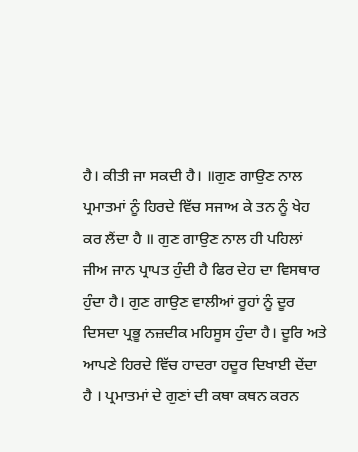ਹੈ। ਕੀਤੀ ਜਾ ਸਕਦੀ ਹੈ। ॥ਗੁਣ ਗਾਉਣ ਨਾਲ ਪ੍ਰਮਾਤਮਾਂ ਨੂੰ ਹਿਰਦੇ ਵਿੱਚ ਸਜਾਅ ਕੇ ਤਨ ਨੂੰ ਖੇਹ ਕਰ ਲੈਂਦਾ ਹੈ ॥ ਗੁਣ ਗਾਉਣ ਨਾਲ ਹੀ ਪਹਿਲਾਂ ਜੀਅ ਜਾਨ ਪ੍ਰਾਪਤ ਹੁੰਦੀ ਹੈ ਫਿਰ ਦੇਹ ਦਾ ਵਿਸਥਾਰ ਹੁੰਦਾ ਹੈ। ਗੁਣ ਗਾਉਣ ਵਾਲੀਆਂ ਰੂਹਾਂ ਨੂੰ ਦੂਰ ਦਿਸਦਾ ਪ੍ਰਭੂ ਨਜ਼ਦੀਕ ਮਹਿਸੂਸ ਹੁੰਦਾ ਹੈ। ਦੂਰਿ ਅਤੇ ਆਪਣੇ ਹਿਰਦੇ ਵਿੱਚ ਹਾਦਰਾ ਹਦੂਰ ਦਿਖਾਈ ਦੇਂਦਾ ਹੈ । ਪ੍ਰਮਾਤਮਾਂ ਦੇ ਗੁਣਾਂ ਦੀ ਕਥਾ ਕਥਨ ਕਰਨ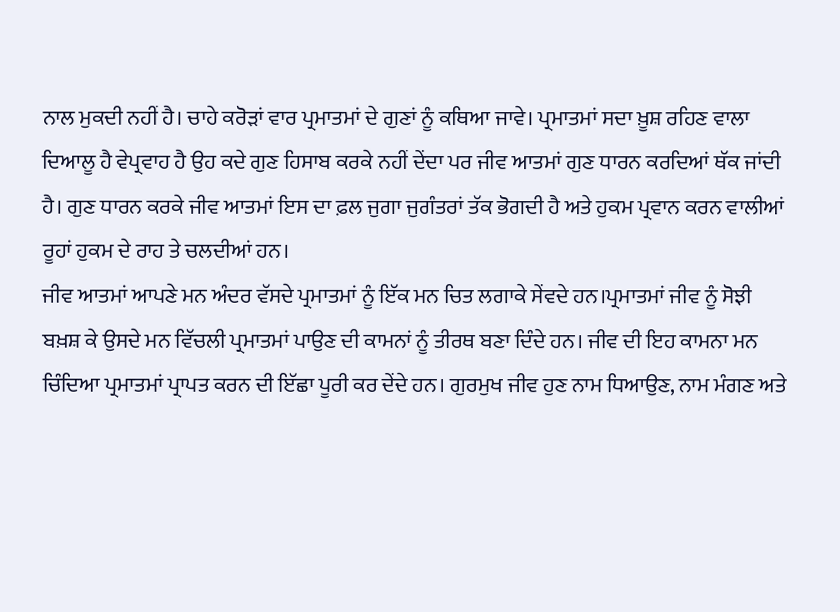ਨਾਲ ਮੁਕਦੀ ਨਹੀਂ ਹੈ। ਚਾਹੇ ਕਰੋੜਾਂ ਵਾਰ ਪ੍ਰਮਾਤਮਾਂ ਦੇ ਗੁਣਾਂ ਨੂੰ ਕਥਿਆ ਜਾਵੇ। ਪ੍ਰਮਾਤਮਾਂ ਸਦਾ ਖ਼ੂਸ਼ ਰਹਿਣ ਵਾਲਾ ਦਿਆਲੂ ਹੈ ਵੇਪ੍ਰਵਾਹ ਹੈ ਉਹ ਕਦੇ ਗੁਣ ਹਿਸਾਬ ਕਰਕੇ ਨਹੀਂ ਦੇਂਦਾ ਪਰ ਜੀਵ ਆਤਮਾਂ ਗੁਣ ਧਾਰਨ ਕਰਦਿਆਂ ਥੱਕ ਜਾਂਦੀ ਹੈ। ਗੁਣ ਧਾਰਨ ਕਰਕੇ ਜੀਵ ਆਤਮਾਂ ਇਸ ਦਾ ਫ਼ਲ ਜੁਗਾ ਜੁਗੰਤਰਾਂ ਤੱਕ ਭੋਗਦੀ ਹੈ ਅਤੇ ਹੁਕਮ ਪ੍ਰਵਾਨ ਕਰਨ ਵਾਲੀਆਂ ਰੂਹਾਂ ਹੁਕਮ ਦੇ ਰਾਹ ਤੇ ਚਲਦੀਆਂ ਹਨ।
ਜੀਵ ਆਤਮਾਂ ਆਪਣੇ ਮਨ ਅੰਦਰ ਵੱਸਦੇ ਪ੍ਰਮਾਤਮਾਂ ਨੂੰ ਇੱਕ ਮਨ ਚਿਤ ਲਗਾਕੇ ਸੇਂਵਦੇ ਹਨ।ਪ੍ਰਮਾਤਮਾਂ ਜੀਵ ਨੂੰ ਸੋਝੀ ਬਖ਼ਸ਼ ਕੇ ਉਸਦੇ ਮਨ ਵਿੱਚਲੀ ਪ੍ਰਮਾਤਮਾਂ ਪਾਉਣ ਦੀ ਕਾਮਨਾਂ ਨੂੰ ਤੀਰਥ ਬਣਾ ਦਿੰਦੇ ਹਨ। ਜੀਵ ਦੀ ਇਹ ਕਾਮਨਾ ਮਨ ਚਿੰਦਿਆ ਪ੍ਰਮਾਤਮਾਂ ਪ੍ਰਾਪਤ ਕਰਨ ਦੀ ਇੱਛਾ ਪੂਰੀ ਕਰ ਦੇਂਦੇ ਹਨ। ਗੁਰਮੁਖ ਜੀਵ ਹੁਣ ਨਾਮ ਧਿਆਉਣ, ਨਾਮ ਮੰਗਣ ਅਤੇ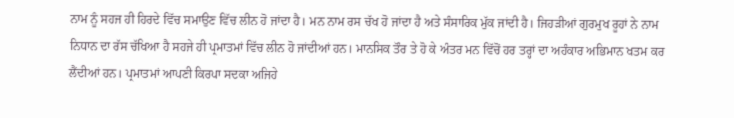ਨਾਮ ਨੂੰ ਸਹਜ ਹੀ ਹਿਰਦੇ ਵਿੱਚ ਸਮਾਉਣ ਵਿੱਚ ਲੀਨ ਹੋ ਜਾਂਦਾ ਹੈ। ਮਨ ਨਾਮ ਰਸ ਚੱਖ ਹੋ ਜਾਂਦਾ ਹੈ ਅਤੇ ਸੰਸਾਰਿਕ ਮੁੱਕ ਜਾਂਦੀ ਹੈ। ਜਿਹੜੀਆਂ ਗੁਰਮੁਖ ਰੂਹਾਂ ਨੇ ਨਾਮ ਨਿਧਾਨ ਦਾ ਰੱਸ ਚੱਖਿਆ ਹੈ ਸਹਜੇ ਹੀ ਪ੍ਰਮਾਤਮਾਂ ਵਿੱਚ ਲੀਨ ਹੋ ਜਾਂਦੀਆਂ ਹਨ। ਮਾਨਸਿਕ ਤੌਰ ਤੇ ਹੋ ਕੇ ਅੰਤਰ ਮਨ ਵਿੱਚੋਂ ਹਰ ਤਰ੍ਹਾਂ ਦਾ ਅਹੰਕਾਰ ਅਭਿਮਾਨ ਖਤਮ ਕਰ ਲੈਂਦੀਆਂ ਹਨ। ਪ੍ਰਮਾਤਮਾਂ ਆਪਣੀ ਕਿਰਪਾ ਸਦਕਾ ਅਜਿਹੇ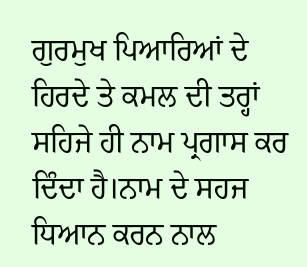ਗੁਰਮੁਖ ਪਿਆਰਿਆਂ ਦੇ ਹਿਰਦੇ ਤੇ ਕਮਲ ਦੀ ਤਰ੍ਹਾਂ ਸਹਿਜੇ ਹੀ ਨਾਮ ਪ੍ਰਗਾਸ ਕਰ ਦਿੰਦਾ ਹੈ।ਨਾਮ ਦੇ ਸਹਜ ਧਿਆਨ ਕਰਨ ਨਾਲ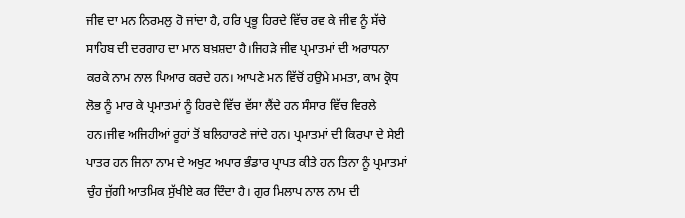ਜੀਵ ਦਾ ਮਨ ਨਿਰਮਲੁ ਹੋ ਜਾਂਦਾ ਹੈ, ਹਰਿ ਪ੍ਰਭੂ ਹਿਰਦੇ ਵਿੱਚ ਰਵ ਕੇ ਜੀਵ ਨੂੰ ਸੱਚੇ ਸਾਹਿਬ ਦੀ ਦਰਗਾਹ ਦਾ ਮਾਨ ਬਖ਼ਸ਼ਦਾ ਹੈ।ਜਿਹੜੇ ਜੀਵ ਪ੍ਰਮਾਤਮਾਂ ਦੀ ਅਰਾਧਨਾ ਕਰਕੇ ਨਾਮ ਨਾਲ ਪਿਆਰ ਕਰਦੇ ਹਨ। ਆਪਣੇ ਮਨ ਵਿੱਚੋਂ ਹਉਮੇ ਮਮਤਾ, ਕਾਮ ਕ੍ਰੋਧ ਲੋਭ ਨੂੰ ਮਾਰ ਕੇ ਪ੍ਰਮਾਤਮਾਂ ਨੂੰ ਹਿਰਦੇ ਵਿੱਚ ਵੱਸਾ ਲੈਂਦੇ ਹਨ ਸੰਸਾਰ ਵਿੱਚ ਵਿਰਲੇ ਹਨ।ਜੀਵ ਅਜਿਹੀਆਂ ਰੂਹਾਂ ਤੋਂ ਬਲਿਹਾਰਣੇ ਜਾਂਦੇ ਹਨ। ਪ੍ਰਮਾਤਮਾਂ ਦੀ ਕਿਰਪਾ ਦੇ ਸੇਈ ਪਾਤਰ ਹਨ ਜਿਨਾ ਨਾਮ ਦੇ ਅਖੁਟ ਅਪਾਰ ਭੰਡਾਰ ਪ੍ਰਾਪਤ ਕੀਤੇ ਹਨ ਤਿਨਾ ਨੂੰ ਪ੍ਰਮਾਤਮਾਂ ਚੁੰਹ ਜੁੱਗੀ ਆਤਮਿਕ ਸੁੱਖੀਏ ਕਰ ਦਿੰਦਾ ਹੈ। ਗੁਰ ਮਿਲਾਪ ਨਾਲ ਨਾਮ ਦੀ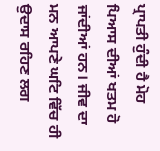ਪ੍ਰਾਪਤੀ ਹੁੰਦੀ ਹੈ ਮੋਹ ਪਿਆਸ ਦੀਆਂ ਖਤਮ ਹੋ ਜਾਂਦੀਆਂ ਹਨ। ਜੀਵ ਦਾ ਮਨ ਆਪਣੇ ਘਟਿ ਵਿੱਚ ਹੀ ਉਦਾਸ ਰਹਿਣ ਲਗ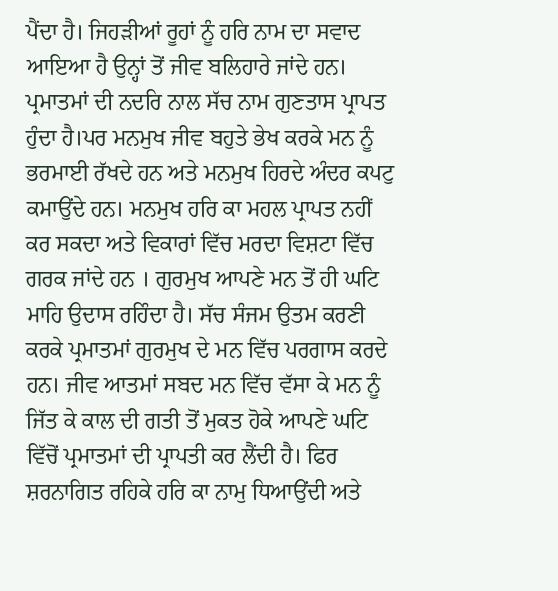ਪੈਂਦਾ ਹੈ। ਜਿਹੜੀਆਂ ਰੂਹਾਂ ਨੂੰ ਹਰਿ ਨਾਮ ਦਾ ਸਵਾਦ ਆਇਆ ਹੈ ਉਨ੍ਹਾਂ ਤੋਂ ਜੀਵ ਬਲਿਹਾਰੇ ਜਾਂਦੇ ਹਨ। ਪ੍ਰਮਾਤਮਾਂ ਦੀ ਨਦਰਿ ਨਾਲ ਸੱਚ ਨਾਮ ਗੁਣਤਾਸ ਪ੍ਰਾਪਤ ਹੁੰਦਾ ਹੈ।ਪਰ ਮਨਮੁਖ ਜੀਵ ਬਹੁਤੇ ਭੇਖ ਕਰਕੇ ਮਨ ਨੂੰ ਭਰਮਾਈ ਰੱਖਦੇ ਹਨ ਅਤੇ ਮਨਮੁਖ ਹਿਰਦੇ ਅੰਦਰ ਕਪਟੁ ਕਮਾਉਂਦੇ ਹਨ। ਮਨਮੁਖ ਹਰਿ ਕਾ ਮਹਲ ਪ੍ਰਾਪਤ ਨਹੀਂ ਕਰ ਸਕਦਾ ਅਤੇ ਵਿਕਾਰਾਂ ਵਿੱਚ ਮਰਦਾ ਵਿਸ਼ਟਾ ਵਿੱਚ ਗਰਕ ਜਾਂਦੇ ਹਨ । ਗੁਰਮੁਖ ਆਪਣੇ ਮਨ ਤੋਂ ਹੀ ਘਟਿ ਮਾਹਿ ਉਦਾਸ ਰਹਿੰਦਾ ਹੈ। ਸੱਚ ਸੰਜਮ ਉਤਮ ਕਰਣੀ ਕਰਕੇ ਪ੍ਰਮਾਤਮਾਂ ਗੁਰਮੁਖ ਦੇ ਮਨ ਵਿੱਚ ਪਰਗਾਸ ਕਰਦੇ ਹਨ। ਜੀਵ ਆਤਮਾਂ ਸਬਦ ਮਨ ਵਿੱਚ ਵੱਸਾ ਕੇ ਮਨ ਨੂੰ ਜਿੱਤ ਕੇ ਕਾਲ ਦੀ ਗਤੀ ਤੋਂ ਮੁਕਤ ਹੋਕੇ ਆਪਣੇ ਘਟਿ ਵਿੱਚੋਂ ਪ੍ਰਮਾਤਮਾਂ ਦੀ ਪ੍ਰਾਪਤੀ ਕਰ ਲੈਂਦੀ ਹੈ। ਫਿਰ ਸ਼ਰਨਾਗਿਤ ਰਹਿਕੇ ਹਰਿ ਕਾ ਨਾਮੁ ਧਿਆਉਂਦੀ ਅਤੇ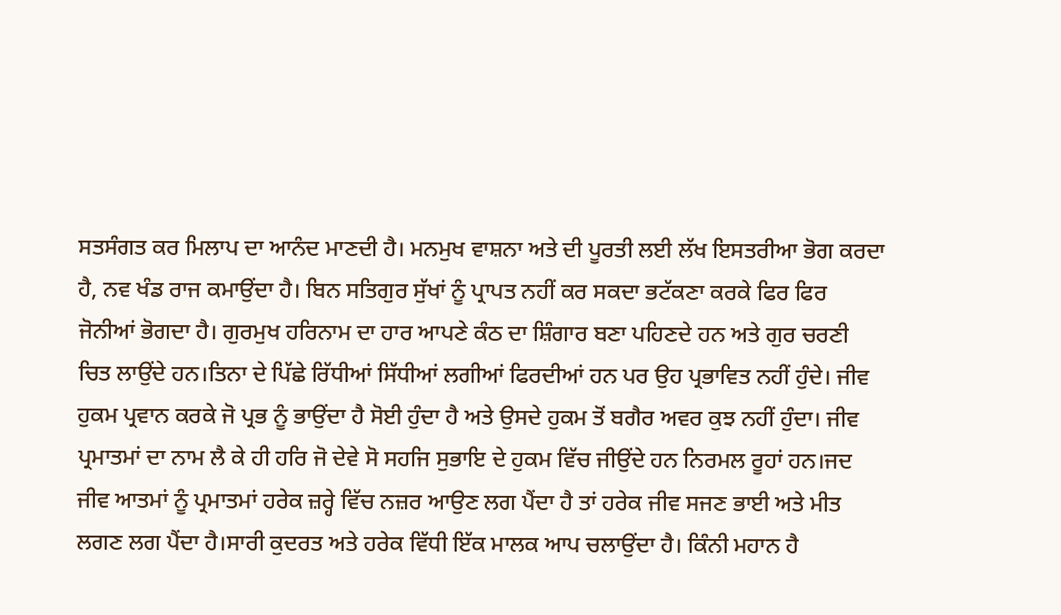ਸਤਸੰਗਤ ਕਰ ਮਿਲਾਪ ਦਾ ਆਨੰਦ ਮਾਣਦੀ ਹੈ। ਮਨਮੁਖ ਵਾਸ਼ਨਾ ਅਤੇ ਦੀ ਪੂਰਤੀ ਲਈ ਲੱਖ ਇਸਤਰੀਆ ਭੋਗ ਕਰਦਾ ਹੈ, ਨਵ ਖੰਡ ਰਾਜ ਕਮਾਉਂਦਾ ਹੈ। ਬਿਨ ਸਤਿਗੁਰ ਸੁੱਖਾਂ ਨੂੰ ਪ੍ਰਾਪਤ ਨਹੀਂ ਕਰ ਸਕਦਾ ਭਟੱਕਣਾ ਕਰਕੇ ਫਿਰ ਫਿਰ ਜੋਨੀਆਂ ਭੋਗਦਾ ਹੈ। ਗੁਰਮੁਖ ਹਰਿਨਾਮ ਦਾ ਹਾਰ ਆਪਣੇ ਕੰਠ ਦਾ ਸ਼ਿੰਗਾਰ ਬਣਾ ਪਹਿਣਦੇ ਹਨ ਅਤੇ ਗੁਰ ਚਰਣੀ ਚਿਤ ਲਾਉਂਦੇ ਹਨ।ਤਿਨਾ ਦੇ ਪਿੱਛੇ ਰਿੱਧੀਆਂ ਸਿੱਧੀਆਂ ਲਗੀਆਂ ਫਿਰਦੀਆਂ ਹਨ ਪਰ ਉਹ ਪ੍ਰਭਾਵਿਤ ਨਹੀਂ ਹੁੰਦੇ। ਜੀਵ ਹੁਕਮ ਪ੍ਰਵਾਨ ਕਰਕੇ ਜੋ ਪ੍ਰਭ ਨੂੰ ਭਾਉਂਦਾ ਹੈ ਸੋਈ ਹੁੰਦਾ ਹੈ ਅਤੇ ਉਸਦੇ ਹੁਕਮ ਤੋਂ ਬਗੈਰ ਅਵਰ ਕੁਝ ਨਹੀਂ ਹੁੰਦਾ। ਜੀਵ ਪ੍ਰਮਾਤਮਾਂ ਦਾ ਨਾਮ ਲੈ ਕੇ ਹੀ ਹਰਿ ਜੋ ਦੇਵੇ ਸੋ ਸਹਜਿ ਸੁਭਾਇ ਦੇ ਹੁਕਮ ਵਿੱਚ ਜੀਉਂਦੇ ਹਨ ਨਿਰਮਲ ਰੂਹਾਂ ਹਨ।ਜਦ ਜੀਵ ਆਤਮਾਂ ਨੂੰ ਪ੍ਰਮਾਤਮਾਂ ਹਰੇਕ ਜ਼ਰ੍ਹੇ ਵਿੱਚ ਨਜ਼ਰ ਆਉਣ ਲਗ ਪੈਂਦਾ ਹੈ ਤਾਂ ਹਰੇਕ ਜੀਵ ਸਜਣ ਭਾਈ ਅਤੇ ਮੀਤ ਲਗਣ ਲਗ ਪੈਂਦਾ ਹੈ।ਸਾਰੀ ਕੁਦਰਤ ਅਤੇ ਹਰੇਕ ਵਿੱਧੀ ਇੱਕ ਮਾਲਕ ਆਪ ਚਲਾਉਂਦਾ ਹੈ। ਕਿੰਨੀ ਮਹਾਨ ਹੈ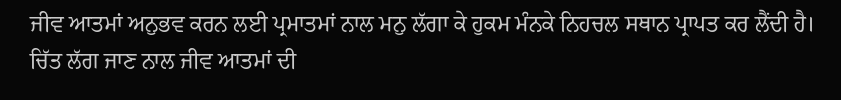ਜੀਵ ਆਤਮਾਂ ਅਨੁਭਵ ਕਰਨ ਲਈ ਪ੍ਰਮਾਤਮਾਂ ਨਾਲ ਮਨੁ ਲੱਗਾ ਕੇ ਹੁਕਮ ਮੰਨਕੇ ਨਿਹਚਲ ਸਥਾਨ ਪ੍ਰਾਪਤ ਕਰ ਲੈਂਦੀ ਹੈ। ਚਿੱਤ ਲੱਗ ਜਾਣ ਨਾਲ ਜੀਵ ਆਤਮਾਂ ਦੀ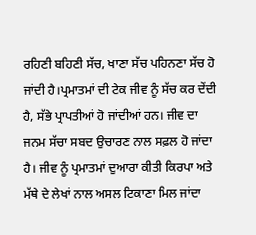ਰਹਿਣੀ ਬਹਿਣੀ ਸੱਚ, ਖਾਣਾ ਸੱਚ ਪਹਿਨਣਾ ਸੱਚ ਹੋ ਜਾਂਦੀ ਹੈ।ਪ੍ਰਮਾਤਮਾਂ ਦੀ ਟੇਕ ਜੀਵ ਨੂੰ ਸੱਚ ਕਰ ਦੇਂਦੀ ਹੈ, ਸੱਭੇ ਪ੍ਰਾਪਤੀਆਂ ਹੋ ਜਾਂਦੀਆਂ ਹਨ। ਜੀਵ ਦਾ ਜਨਮ ਸੱਚਾ ਸਬਦ ਉਚਾਰਣ ਨਾਲ ਸਫ਼ਲ ਹੋ ਜਾਂਦਾ ਹੈ। ਜੀਵ ਨੂੰ ਪ੍ਰਮਾਤਮਾਂ ਦੁਆਰਾ ਕੀਤੀ ਕਿਰਪਾ ਅਤੇ ਮੱਥੇ ਦੇ ਲੇਖਾਂ ਨਾਲ ਅਸਲ ਟਿਕਾਣਾ ਮਿਲ ਜਾਂਦਾ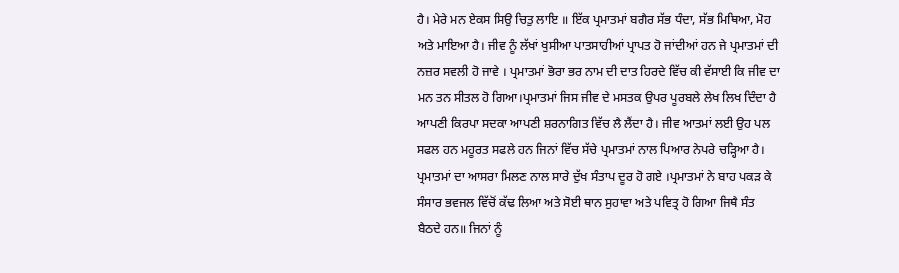ਹੈ। ਮੇਰੇ ਮਨ ਏਕਸ ਸਿਉ ਚਿਤੁ ਲਾਇ ॥ ਇੱਕ ਪ੍ਰਮਾਤਮਾਂ ਬਗੈਰ ਸੱਭ ਧੰਦਾ, ਸੱਭ ਮਿਥਿਆ, ਮੋਹ ਅਤੇ ਮਾਇਆ ਹੈ। ਜੀਵ ਨੂੰ ਲੱਖਾਂ ਖੁਸੀਆ ਪਾਤਸਾਹੀਆਂ ਪ੍ਰਾਪਤ ਹੋ ਜਾਂਦੀਆਂ ਹਨ ਜੇ ਪ੍ਰਮਾਤਮਾਂ ਦੀ ਨਜ਼ਰ ਸਵਲੀ ਹੋ ਜਾਵੇ । ਪ੍ਰਮਾਤਮਾਂ ਭੋਰਾ ਭਰ ਨਾਮ ਦੀ ਦਾਤ ਹਿਰਦੇ ਵਿੱਚ ਕੀ ਵੱਸਾਈ ਕਿ ਜੀਵ ਦਾ ਮਨ ਤਨ ਸੀਤਲ ਹੋ ਗਿਆ।ਪ੍ਰਮਾਤਮਾਂ ਜਿਸ ਜੀਵ ਦੇ ਮਸਤਕ ਉਪਰ ਪੂਰਬਲੇ ਲੇਖ ਲਿਖ ਦਿੰਦਾ ਹੈ ਆਪਣੀ ਕਿਰਪਾ ਸਦਕਾ ਆਪਣੀ ਸ਼ਰਨਾਗਿਤ ਵਿੱਚ ਲੈ ਲੈਂਦਾ ਹੈ। ਜੀਵ ਆਤਮਾਂ ਲਈ ਉਹ ਪਲ ਸਫਲ ਹਨ ਮਹੂਰਤ ਸਫਲੇ ਹਨ ਜਿਨਾਂ ਵਿੱਚ ਸੱਚੇ ਪ੍ਰਮਾਤਮਾਂ ਨਾਲ ਪਿਆਰ ਨੇਪਰੇ ਚੜ੍ਹਿਆ ਹੈ। ਪ੍ਰਮਾਤਮਾਂ ਦਾ ਆਸਰਾ ਮਿਲਣ ਨਾਲ ਸਾਰੇ ਦੁੱਖ ਸੰਤਾਪ ਦੂਰ ਹੋ ਗਏ ।ਪ੍ਰਮਾਤਮਾਂ ਨੇ ਬਾਹ ਪਕੜ ਕੇ ਸੰਸਾਰ ਭਵਜਲ ਵਿੱਚੋਂ ਕੱਢ ਲਿਆ ਅਤੇ ਸੋਈ ਥਾਨ ਸੁਹਾਵਾ ਅਤੇ ਪਵਿਤ੍ਰ ਹੋ ਗਿਆ ਜਿਥੈ ਸੰਤ ਬੈਠਦੇ ਹਨ॥ ਜਿਨਾਂ ਨੂੰ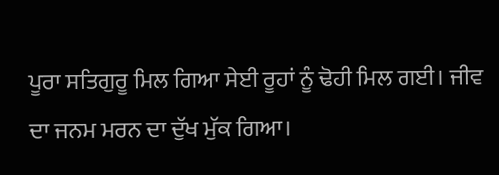ਪੂਰਾ ਸਤਿਗੁਰੂ ਮਿਲ ਗਿਆ ਸੇਈ ਰੂਹਾਂ ਨੂੰ ਢੋਹੀ ਮਿਲ ਗਈ। ਜੀਵ ਦਾ ਜਨਮ ਮਰਨ ਦਾ ਦੁੱਖ ਮੁੱਕ ਗਿਆ।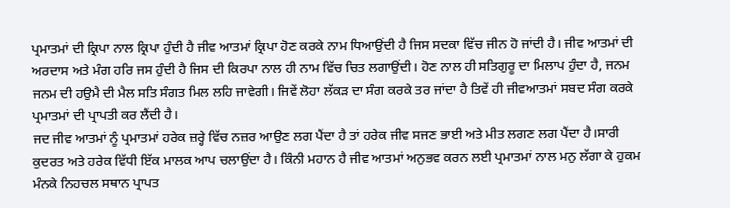ਪ੍ਰਮਾਤਮਾਂ ਦੀ ਕ੍ਰਿਪਾ ਨਾਲ ਕ੍ਰਿਪਾ ਹੁੰਦੀ ਹੈ ਜੀਵ ਆਤਮਾਂ ਕ੍ਰਿਪਾ ਹੋਣ ਕਰਕੇ ਨਾਮ ਧਿਆਉਂਦੀ ਹੈ ਜਿਸ ਸਦਕਾ ਵਿੱਚ ਜੀਨ ਹੋ ਜਾਂਦੀ ਹੈ। ਜੀਵ ਆਤਮਾਂ ਦੀ ਅਰਦਾਸ ਅਤੇ ਮੰਗ ਹਰਿ ਜਸ ਹੁੰਦੀ ਹੈ ਜਿਸ ਦੀ ਕਿਰਪਾ ਨਾਲ ਹੀ ਨਾਮ ਵਿੱਚ ਚਿਤ ਲਗਾਉਂਦੀ। ਹੋਣ ਨਾਲ ਹੀ ਸਤਿਗੁਰੂ ਦਾ ਮਿਲਾਪ ਹੁੰਦਾ ਹੈ, ਜਨਮ ਜਨਮ ਦੀ ਹਉਮੈ ਦੀ ਮੈਲ ਸਤਿ ਸੰਗਤ ਮਿਲ ਲਹਿ ਜਾਵੇਗੀ। ਜਿਵੇਂ ਲੋਹਾ ਲੱਕੜ ਦਾ ਸੰਗ ਕਰਕੇ ਤਰ ਜਾਂਦਾ ਹੈ ਤਿਵੇਂ ਹੀ ਜੀਵਆਤਮਾਂ ਸਬਦ ਸੰਗ ਕਰਕੇ ਪ੍ਰਮਾਤਮਾਂ ਦੀ ਪ੍ਰਾਪਤੀ ਕਰ ਲੈਂਦੀ ਹੈ।
ਜਦ ਜੀਵ ਆਤਮਾਂ ਨੂੰ ਪ੍ਰਮਾਤਮਾਂ ਹਰੇਕ ਜ਼ਰ੍ਹੇ ਵਿੱਚ ਨਜ਼ਰ ਆਉਣ ਲਗ ਪੈਂਦਾ ਹੈ ਤਾਂ ਹਰੇਕ ਜੀਵ ਸਜਣ ਭਾਈ ਅਤੇ ਮੀਤ ਲਗਣ ਲਗ ਪੈਂਦਾ ਹੈ।ਸਾਰੀ ਕੁਦਰਤ ਅਤੇ ਹਰੇਕ ਵਿੱਧੀ ਇੱਕ ਮਾਲਕ ਆਪ ਚਲਾਉਂਦਾ ਹੈ। ਕਿੰਨੀ ਮਹਾਨ ਹੈ ਜੀਵ ਆਤਮਾਂ ਅਨੁਭਵ ਕਰਨ ਲਈ ਪ੍ਰਮਾਤਮਾਂ ਨਾਲ ਮਨੁ ਲੱਗਾ ਕੇ ਹੁਕਮ ਮੰਨਕੇ ਨਿਹਚਲ ਸਥਾਨ ਪ੍ਰਾਪਤ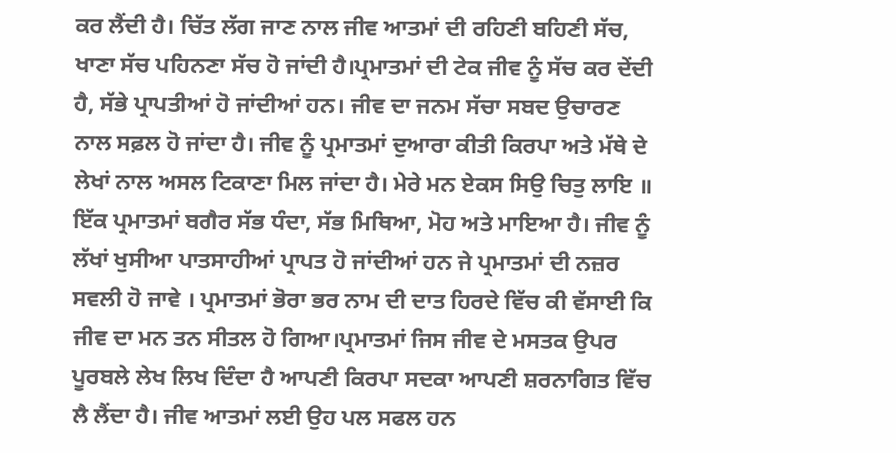ਕਰ ਲੈਂਦੀ ਹੈ। ਚਿੱਤ ਲੱਗ ਜਾਣ ਨਾਲ ਜੀਵ ਆਤਮਾਂ ਦੀ ਰਹਿਣੀ ਬਹਿਣੀ ਸੱਚ, ਖਾਣਾ ਸੱਚ ਪਹਿਨਣਾ ਸੱਚ ਹੋ ਜਾਂਦੀ ਹੈ।ਪ੍ਰਮਾਤਮਾਂ ਦੀ ਟੇਕ ਜੀਵ ਨੂੰ ਸੱਚ ਕਰ ਦੇਂਦੀ ਹੈ, ਸੱਭੇ ਪ੍ਰਾਪਤੀਆਂ ਹੋ ਜਾਂਦੀਆਂ ਹਨ। ਜੀਵ ਦਾ ਜਨਮ ਸੱਚਾ ਸਬਦ ਉਚਾਰਣ ਨਾਲ ਸਫ਼ਲ ਹੋ ਜਾਂਦਾ ਹੈ। ਜੀਵ ਨੂੰ ਪ੍ਰਮਾਤਮਾਂ ਦੁਆਰਾ ਕੀਤੀ ਕਿਰਪਾ ਅਤੇ ਮੱਥੇ ਦੇ ਲੇਖਾਂ ਨਾਲ ਅਸਲ ਟਿਕਾਣਾ ਮਿਲ ਜਾਂਦਾ ਹੈ। ਮੇਰੇ ਮਨ ਏਕਸ ਸਿਉ ਚਿਤੁ ਲਾਇ ॥ ਇੱਕ ਪ੍ਰਮਾਤਮਾਂ ਬਗੈਰ ਸੱਭ ਧੰਦਾ, ਸੱਭ ਮਿਥਿਆ, ਮੋਹ ਅਤੇ ਮਾਇਆ ਹੈ। ਜੀਵ ਨੂੰ ਲੱਖਾਂ ਖੁਸੀਆ ਪਾਤਸਾਹੀਆਂ ਪ੍ਰਾਪਤ ਹੋ ਜਾਂਦੀਆਂ ਹਨ ਜੇ ਪ੍ਰਮਾਤਮਾਂ ਦੀ ਨਜ਼ਰ ਸਵਲੀ ਹੋ ਜਾਵੇ । ਪ੍ਰਮਾਤਮਾਂ ਭੋਰਾ ਭਰ ਨਾਮ ਦੀ ਦਾਤ ਹਿਰਦੇ ਵਿੱਚ ਕੀ ਵੱਸਾਈ ਕਿ ਜੀਵ ਦਾ ਮਨ ਤਨ ਸੀਤਲ ਹੋ ਗਿਆ।ਪ੍ਰਮਾਤਮਾਂ ਜਿਸ ਜੀਵ ਦੇ ਮਸਤਕ ਉਪਰ ਪੂਰਬਲੇ ਲੇਖ ਲਿਖ ਦਿੰਦਾ ਹੈ ਆਪਣੀ ਕਿਰਪਾ ਸਦਕਾ ਆਪਣੀ ਸ਼ਰਨਾਗਿਤ ਵਿੱਚ ਲੈ ਲੈਂਦਾ ਹੈ। ਜੀਵ ਆਤਮਾਂ ਲਈ ਉਹ ਪਲ ਸਫਲ ਹਨ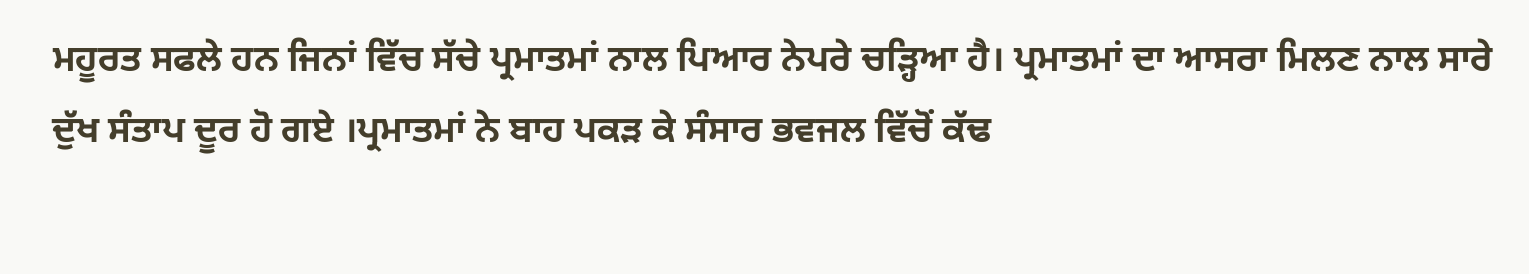ਮਹੂਰਤ ਸਫਲੇ ਹਨ ਜਿਨਾਂ ਵਿੱਚ ਸੱਚੇ ਪ੍ਰਮਾਤਮਾਂ ਨਾਲ ਪਿਆਰ ਨੇਪਰੇ ਚੜ੍ਹਿਆ ਹੈ। ਪ੍ਰਮਾਤਮਾਂ ਦਾ ਆਸਰਾ ਮਿਲਣ ਨਾਲ ਸਾਰੇ ਦੁੱਖ ਸੰਤਾਪ ਦੂਰ ਹੋ ਗਏ ।ਪ੍ਰਮਾਤਮਾਂ ਨੇ ਬਾਹ ਪਕੜ ਕੇ ਸੰਸਾਰ ਭਵਜਲ ਵਿੱਚੋਂ ਕੱਢ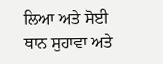ਲਿਆ ਅਤੇ ਸੋਈ ਥਾਨ ਸੁਹਾਵਾ ਅਤੇ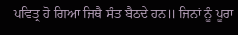ਪਵਿਤ੍ਰ ਹੋ ਗਿਆ ਜਿਥੈ ਸੰਤ ਬੈਠਦੇ ਹਨ॥ ਜਿਨਾਂ ਨੂੰ ਪੂਰਾ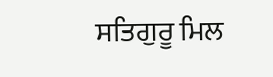ਸਤਿਗੁਰੂ ਮਿਲ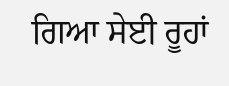ਗਿਆ ਸੇਈ ਰੂਹਾਂ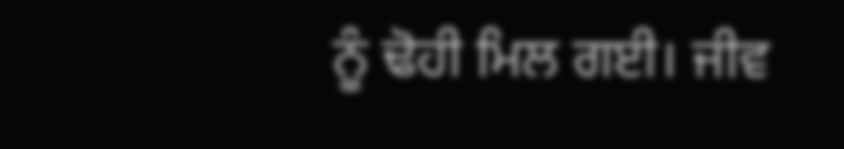ਨੂੰ ਢੋਹੀ ਮਿਲ ਗਈ। ਜੀਵ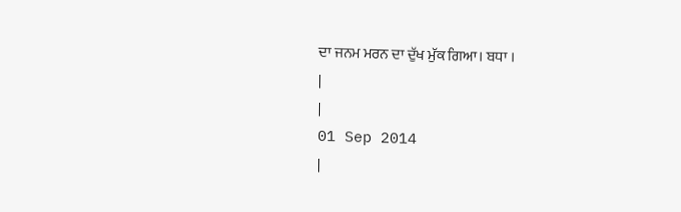ਦਾ ਜਨਮ ਮਰਨ ਦਾ ਦੁੱਖ ਮੁੱਕ ਗਿਆ। ਬਧਾ ।
|
|
01 Sep 2014
|